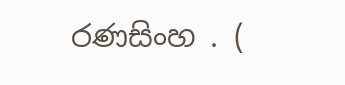රණසිංහ . (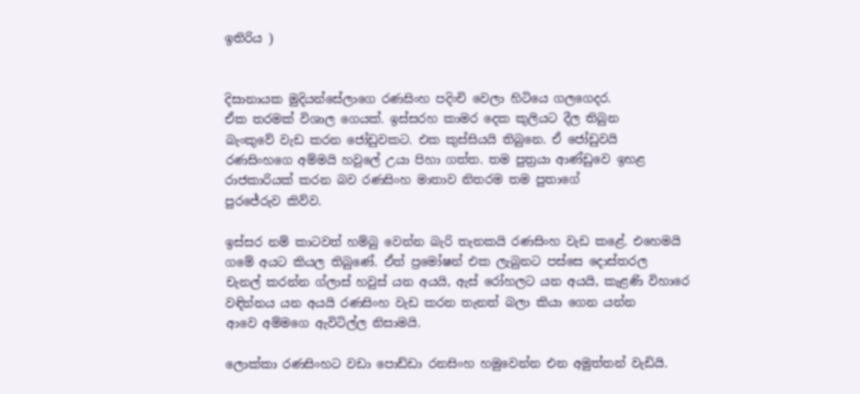ඉතිරිය )


දිසානායක මුදියන්සේලාගෙ රණසිංහ පදිංචි වෙලා හිටියෙ ගලගෙදර.
ඒක තරමක් විශාල ගෙයක්. ඉස්සරහ කාමර දෙක කුලියට දීල තිබුන
බැංකුවේ වැඩ කරන ජෝඩුවකට. එක කුස්සියයි තිබුනෙ. ඒ ජෝඩුවයි
රණසිංහගෙ අම්මයි හවුලේ උයා පිහා ගත්ත. තම පුත්‍රයා ආණ්ඩුවෙ ඉහළ
රාජකාරියක් කරන බව රණසිංහ මාතාව නිතරම තම පුතාගේ
පුරජේරුව කිව්ව.

ඉස්සර නම් කාටවත් හම්බු වෙන්න බැරි තැනකයි රණසිංහ වැඩ කළේ. එහෙමයි
ගමේ අයට කියල තිබුණේ. ඒත් ප්‍රමෝෂන් එක ලැබුනට පස්සෙ දොස්තරල
චැනල් කරන්න ග්ලාස් හවුස් යන අයයි, ඇස් රෝහලට යන අයයි, කැළණි විහාරෙ
වඳින්නය යන අයයි රණසිංහ වැඩ කරන තැනත් බලා කියා ගෙන යන්න
ආවෙ අම්මගෙ ඇවිටිල්ල නිසාමයි.

ලොක්කා රණසිංහට වඩා පොඩ්ඩා රනසිංහ හමුවෙන්න එන අමුත්තන් වැඩියි.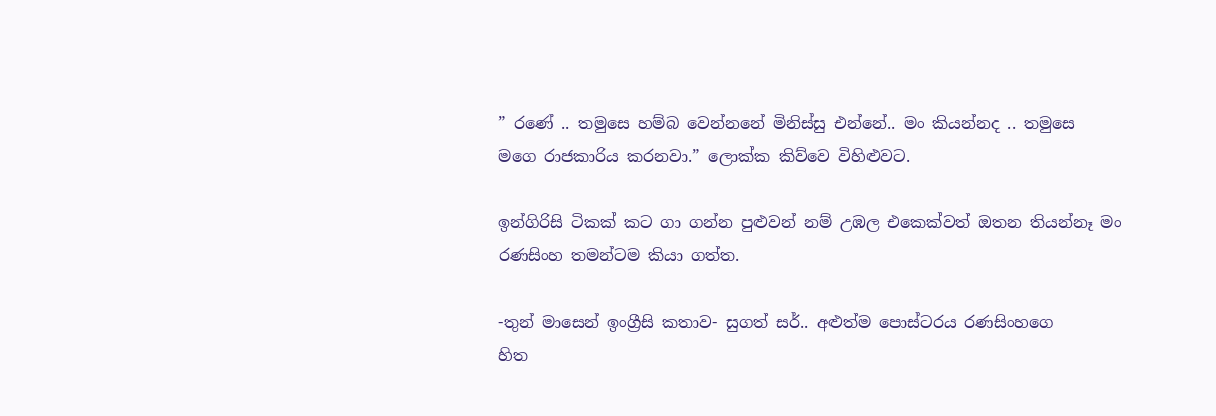” රණේ .. තමුසෙ හම්බ වෙන්නනේ මිනිස්සු එන්නේ.. මං කියන්නද .. තමුසෙ
මගෙ රාජකාරිය කරනවා.” ලොක්ක කිව්වෙ විහිළුවට.

ඉන්ගිරිසි ටිකක් කට ගා ගන්න පුළුවන් නම් උඹල එකෙක්වත් ඔතන තියන්නෑ මං
රණසිංහ තමන්ටම කියා ගත්ත.

-තුන් මාසෙන් ඉංග්‍රීසි කතාව- සුගත් සර්.. අළුත්ම පොස්ටරය රණසිංහගෙ
හිත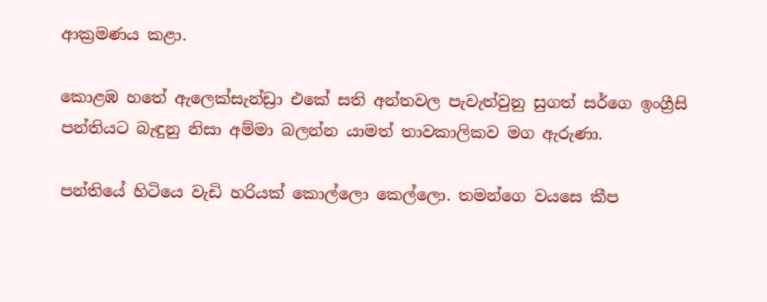ආක්‍රමණය කළා.

කොළඹ හතේ ඇලෙක්සැන්ඩ්‍රා එකේ සති අන්තවල පැවැත්වුනු සුගත් සර්ගෙ ඉංග්‍රීසි
පන්තියට බැඳුනු නිසා අම්මා බලන්න යාමත් තාවකාලිකව මග ඇරුණා.

පන්තියේ හිටියෙ වැඩි හරියක් කොල්ලො කෙල්ලො. තමන්ගෙ වයසෙ කීප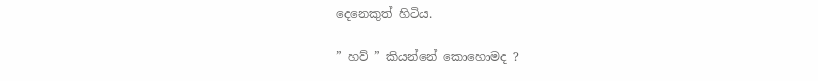දෙනෙකුත් හිටිය.

” හව් ” කියන්නේ කොහොමද ?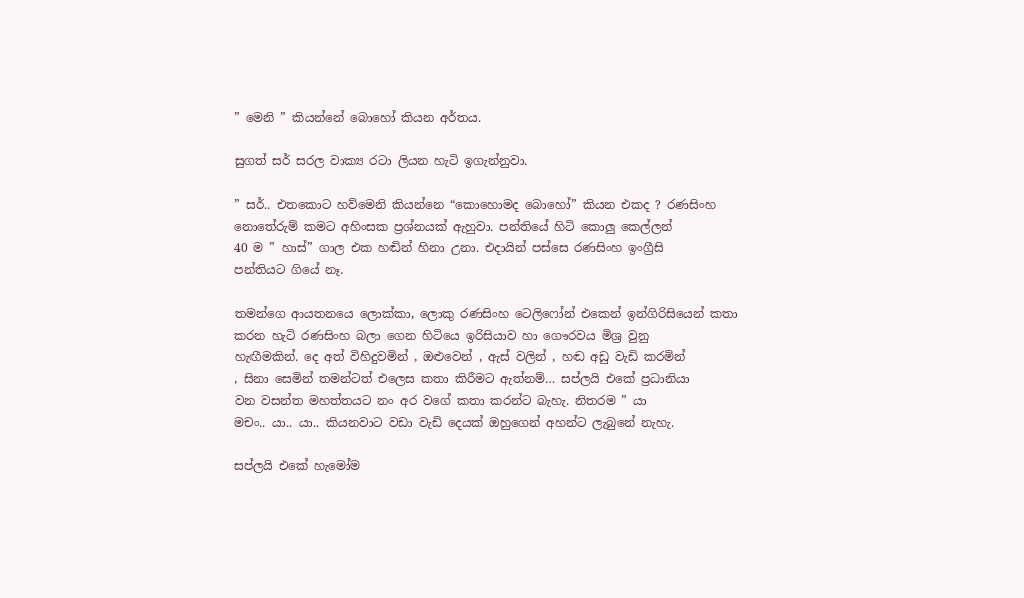” මෙනි ” කියන්නේ බොහෝ කියන අර්තය.

සුගත් සර් සරල වාක්‍ය රටා ලියන හැටි ඉගැන්නුවා.

” සර්.. එතකොට හව්මෙනි කියන්නෙ “කොහොමද බොහෝ” කියන එකද ? රණසිංහ
නොතේරුම් කමට අහිංසක ප්‍රශ්නයක් ඇහුවා. පන්තියේ හිටි කොලු කෙල්ලන්
40 ම ” හාස්” ගාල එක හඬින් හිනා උනා. එදායින් පස්සෙ රණසිංහ ඉංග්‍රීසි
පන්තියට ගියේ නෑ.

තමන්ගෙ ආයතනයෙ ලොක්කා, ලොකු රණසිංහ ටෙලිෆෝන් එකෙන් ඉන්ගිරිසියෙන් කතා
කරන හැටි රණසිංහ බලා ගෙන හිටියෙ ඉරිසියාව හා ගෞරවය මිශ්‍ර වුනු
හැඟීමකින්. දෙ අත් විහිදුවමින් , ඔළුවෙන් , ඇස් වලින් , හඬ අඩු වැඩි කරමින්
, සිනා සෙමින් තමන්ටත් එලෙස කතා කිරීමට ඇත්නම්… සප්ලයි එකේ ප්‍රධානියා
වන වසන්ත මහත්තයට නං අර වගේ කතා කරන්ට බැහැ. නිතරම ” යා
මචං.. යා.. යා.. කියනවාට වඩා වැඩි දෙයක් ඔහුගෙන් අහන්ට ලැබුනේ නැහැ.

සප්ලයි එකේ හැමෝම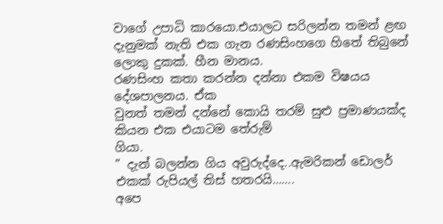වාගේ උපාධි කාරයො.එයාලට සරිලන්න තමන් ළඟ
දැනුමක් නැති එක ගැන රණසිංහගෙ හිතේ තිබුනේ ලොකු දුකක්. හීන මානය.
රණසිංහ කතා කරන්න දන්නා එකම විෂයය දේශපාලනය. ඒක
වුනත් තමන් දන්නේ කොයි තරම් සුළු ප්‍රමාණයක්ද කියන එක එයාටම තේරුම්
ගියා.
” දැන් බලන්න ගිය අවුරුද්දෙ..ඇමරිකන් ඩොලර් එකක් රුපියල් තිස් හතරයි…….
අපෙ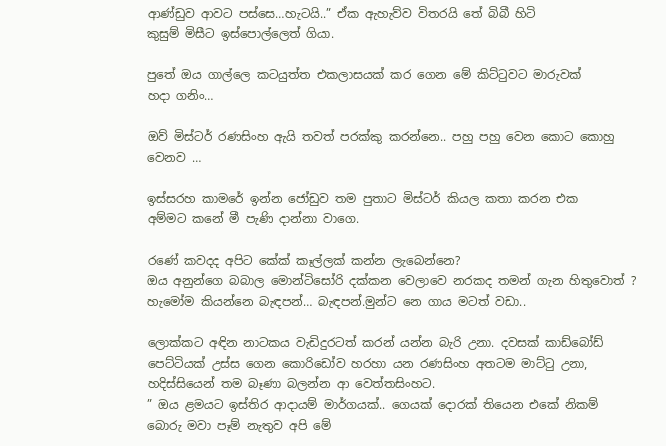ආණ්ඩුව ආවට පස්සෙ…හැටයි..” ඒක ඇහැව්ව විතරයි තේ බිබී හිටි
කුසුම් මිසීට ඉස්පොල්ලෙත් ගියා.

පුතේ ඔය ගාල්ලෙ කටයුත්ත එකලාසයක් කර ගෙන මේ කිට්ටුවට මාරුවක්
හදා ගනිං…

ඔව් මිස්ටර් රණසිංහ ඇයි තවත් පරක්කු කරන්නෙ.. පහු පහු වෙන කොට කොහු
වෙනව …

ඉස්සරහ කාමරේ ඉන්න ජෝඩුව තම පුතාට මිස්ටර් කියල කතා කරන එක
අම්මට කනේ මී පැණි දාන්නා වාගෙ.

රණේ කවදද අපිට කේක් කෑල්ලක් කන්න ලැබෙන්නෙ?
ඔය අනුන්ගෙ බබාල මොන්ටිසෝරි දක්කන වෙලාවෙ නරකද තමන් ගැන හිතුවොත් ?
හැමෝම කියන්නෙ බැඳපන්… බැඳපන්.මුන්ට නෙ ගාය මටත් වඩා..

ලොක්කට අඳින නාටකය වැඩිදුරටත් කරන් යන්න බැරි උනා. දවසක් කාඩ්බෝඩ්
පෙට්ටියක් උස්ස ගෙන කොරිඩෝව හරහා යන රණසිංහ අතටම මාට්ටු උනා,
හදිස්සියෙන් තම බෑණා බලන්න ආ වෙත්තසිංහට.
” ඔය ළමයට ඉස්තිර ආදායම් මාර්ගයක්.. ගෙයක් දොරක් තියෙන එකේ නිකම්
බොරු මවා පෑම් නැතුව අපි මේ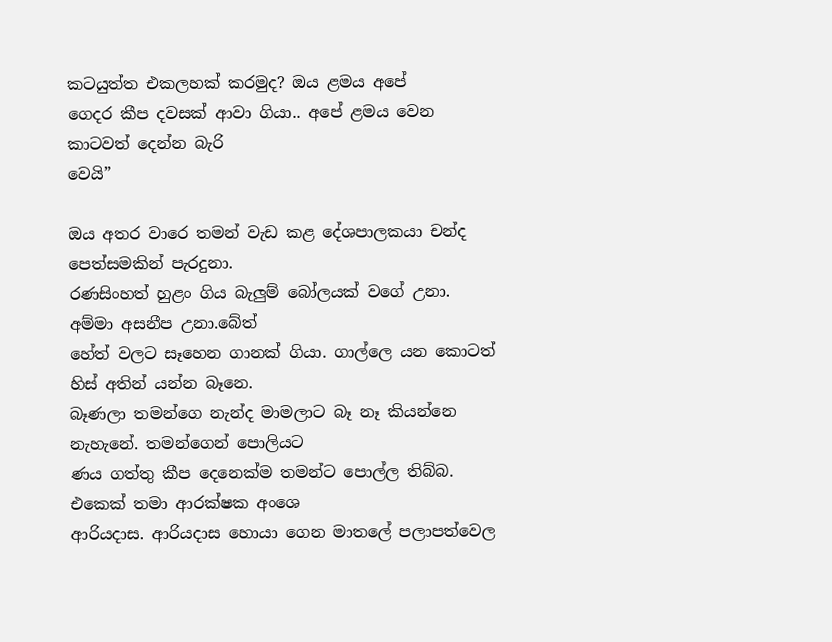කටයුත්ත එකලහක් කරමුද? ඔය ළමය අපේ
ගෙදර කීප දවසක් ආවා ගියා.. අපේ ළමය වෙන කාටවත් දෙන්න බැරි
වෙයි”

ඔය අතර වාරෙ තමන් වැඩ කළ දේශපාලකයා චන්ද පෙත්සමකින් පැරදුනා.
රණසිංහත් හුළං ගිය බැලුම් බෝලයක් වගේ උනා. අම්මා අසනීප උනා.බේත්
හේත් වලට සෑහෙන ගානක් ගියා. ගාල්ලෙ යන කොටත් හිස් අතින් යන්න බෑනෙ.
බෑණලා තමන්ගෙ නැන්ද මාමලාට බෑ නෑ කියන්නෙ නැහැනේ. තමන්ගෙන් පොලියට
ණය ගත්තු කීප දෙනෙක්ම තමන්ට පොල්ල තිබ්බ. එකෙක් තමා ආරක්ෂක අංශෙ
ආරියදාස. ආරියදාස හොයා ගෙන මාතලේ පලාපත්වෙල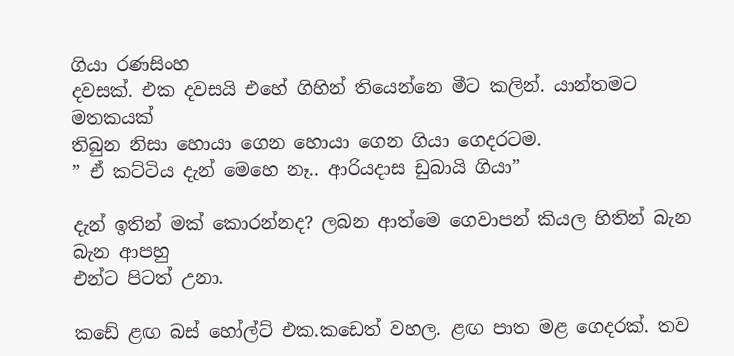ගියා රණසිංහ
දවසක්. එක දවසයි එහේ ගිහින් තියෙන්නෙ මීට කලින්. යාන්තමට මතකයක්
තිබුන නිසා හොයා ගෙන හොයා ගෙන ගියා ගෙදරටම.
” ඒ කට්ටිය දැන් මෙහෙ නෑ.. ආරියදාස ඩුබායි ගියා”

දැන් ඉතින් මක් කොරන්නද? ලබන ආත්මෙ ගෙවාපන් කියල හිතින් බැන බැන ආපහු
එන්ට පිටත් උනා.

කඩේ ළඟ බස් හෝල්ට් එක.කඩෙත් වහල. ළඟ පාත මළ ගෙදරක්. තව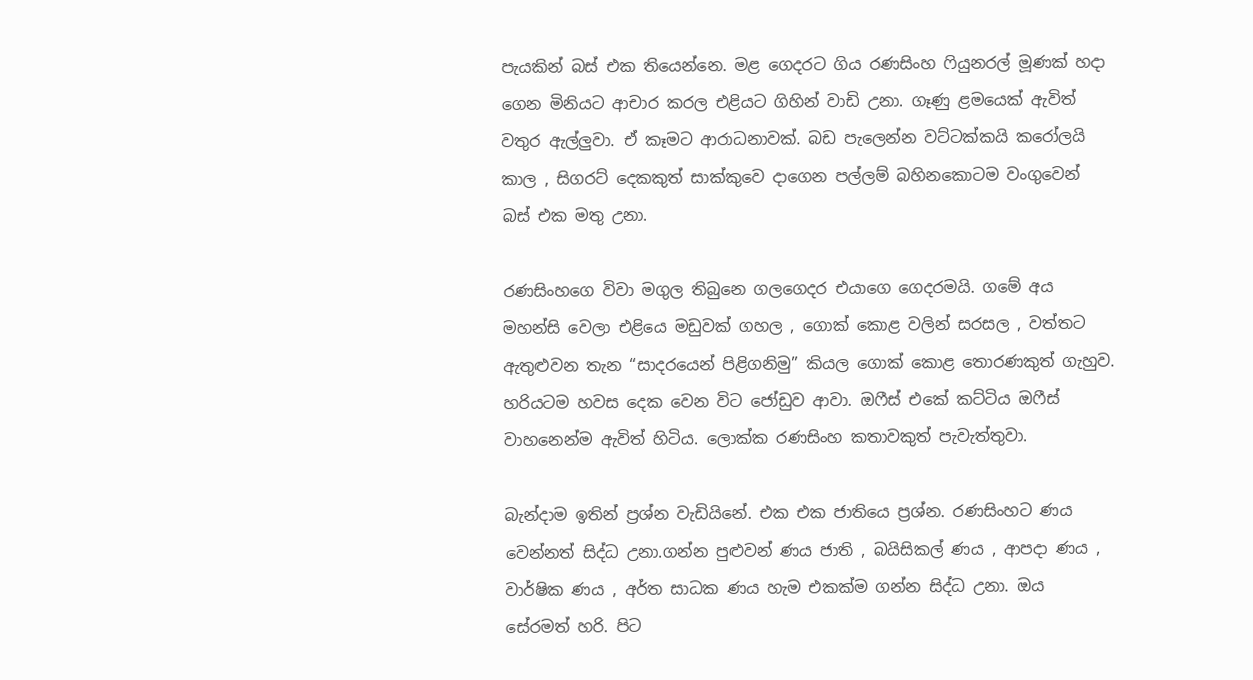පැයකින් බස් එක තියෙන්නෙ. මළ ගෙදරට ගිය රණසිංහ ෆියුනරල් මූණක් හදා
ගෙන මිනියට ආචාර කරල එළියට ගිහින් වාඩි උනා. ගෑණු ළමයෙක් ඇවිත්
වතුර ඇල්ලුවා. ඒ කෑමට ආරාධනාවක්. බඩ පැලෙන්න වට්ටක්කයි කරෝලයි
කාල , සිගරට් දෙකකුත් සාක්කුවෙ දාගෙන පල්ලම් බහිනකොටම වංගුවෙන්
බස් එක මතු උනා.

රණසිංහගෙ විවා මගුල තිබුනෙ ගලගෙදර එයාගෙ ගෙදරමයි. ගමේ අය
මහන්සි වෙලා එළියෙ මඩුවක් ගහල , ගොක් කොළ වලින් සරසල , වත්තට
ඇතුළුවන තැන “සාදරයෙන් පිළිගනිමු” කියල ගොක් කොළ තොරණකුත් ගැහුව.
හරියටම හවස දෙක වෙන විට ජෝඩුව ආවා. ඔෆීස් එකේ කට්ටිය ඔෆීස්
වාහනෙන්ම ඇවිත් හිටිය. ලොක්ක රණසිංහ කතාවකුත් පැවැත්තුවා.

බැන්දාම ඉතින් ප්‍රශ්න වැඩියිනේ. එක එක ජාතියෙ ප්‍රශ්න. රණසිංහට ණය
වෙන්නත් සිද්ධ උනා.ගන්න පුළුවන් ණය ජාති , බයිසිකල් ණය , ආපදා ණය ,
වාර්ෂික ණය , අර්ත සාධක ණය හැම එකක්ම ගන්න සිද්ධ උනා. ඔය
සේරමත් හරි. පිට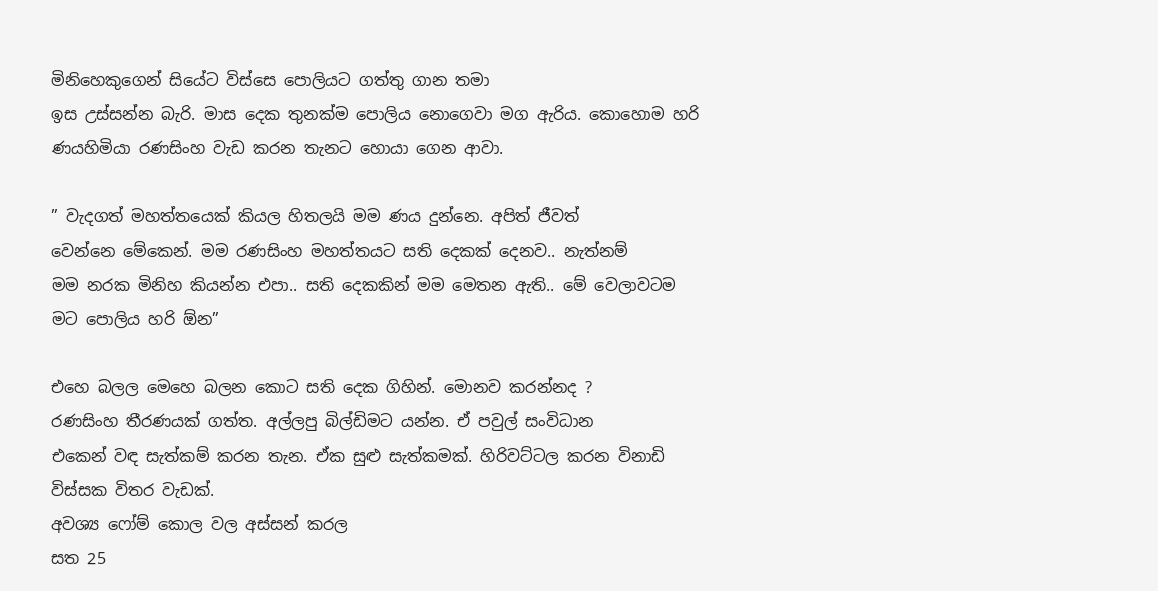මිනිහෙකුගෙන් සියේට විස්සෙ පොලියට ගත්තු ගාන තමා
ඉස උස්සන්න බැරි. මාස දෙක තුනක්ම පොලිය නොගෙවා මග ඇරිය. කොහොම හරි
ණයහිමියා රණසිංහ වැඩ කරන තැනට හොයා ගෙන ආවා.

” වැදගත් මහත්තයෙක් කියල හිතලයි මම ණය දුන්නෙ. අපිත් ජීවත්
වෙන්නෙ මේකෙන්. මම රණසිංහ මහත්තයට සති දෙකක් දෙනව.. නැත්නම්
මම නරක මිනිහ කියන්න එපා.. සති දෙකකින් මම මෙතන ඇති.. මේ වෙලාවටම
මට පොලිය හරි ඕන”

එහෙ බලල මෙහෙ බලන කොට සති දෙක ගිහින්. මොනව කරන්නද ?
රණසිංහ තීරණයක් ගත්ත. අල්ලපු බිල්ඩිමට යන්න. ඒ පවුල් සංවිධාන
එකෙන් වඳ සැත්කම් කරන තැන. ඒක සුළු සැත්කමක්. හිරිවට්ටල කරන විනාඩි විස්සක විතර වැඩක්.
අවශ්‍ය ෆෝම් කොල වල අස්සන් කරල
සත 25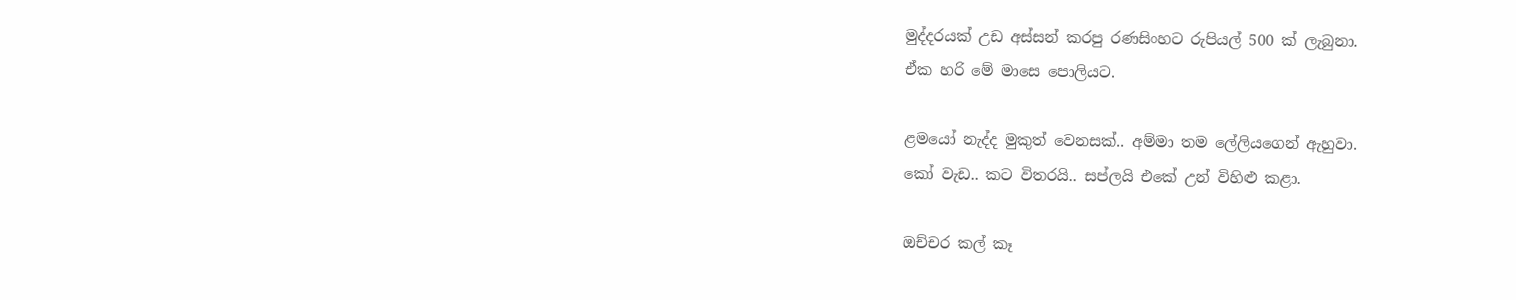මුද්දරයක් උඩ අස්සන් කරපු රණසිංහට රුපියල් 500 ක් ලැබුනා.
ඒක හරි මේ මාසෙ පොලියට.

ළමයෝ නැද්ද මුකුත් වෙනසක්.. අම්මා තම ලේලියගෙන් ඇහුවා.
කෝ වැඩ.. කට විතරයි.. සප්ලයි එකේ උන් විහිළු කළා.

ඔච්චර කල් කෑ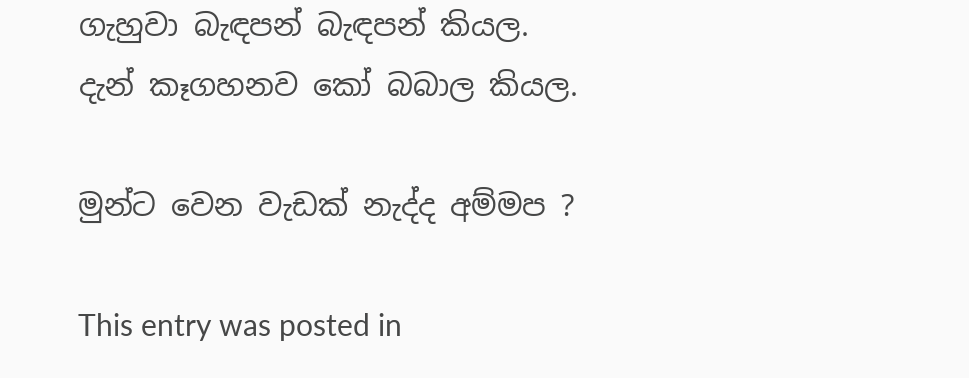ගැහුවා බැඳපන් බැඳපන් කියල.
දැන් කෑගහනව කෝ බබාල කියල.

මුන්ට වෙන වැඩක් නැද්ද අම්මප ?

This entry was posted in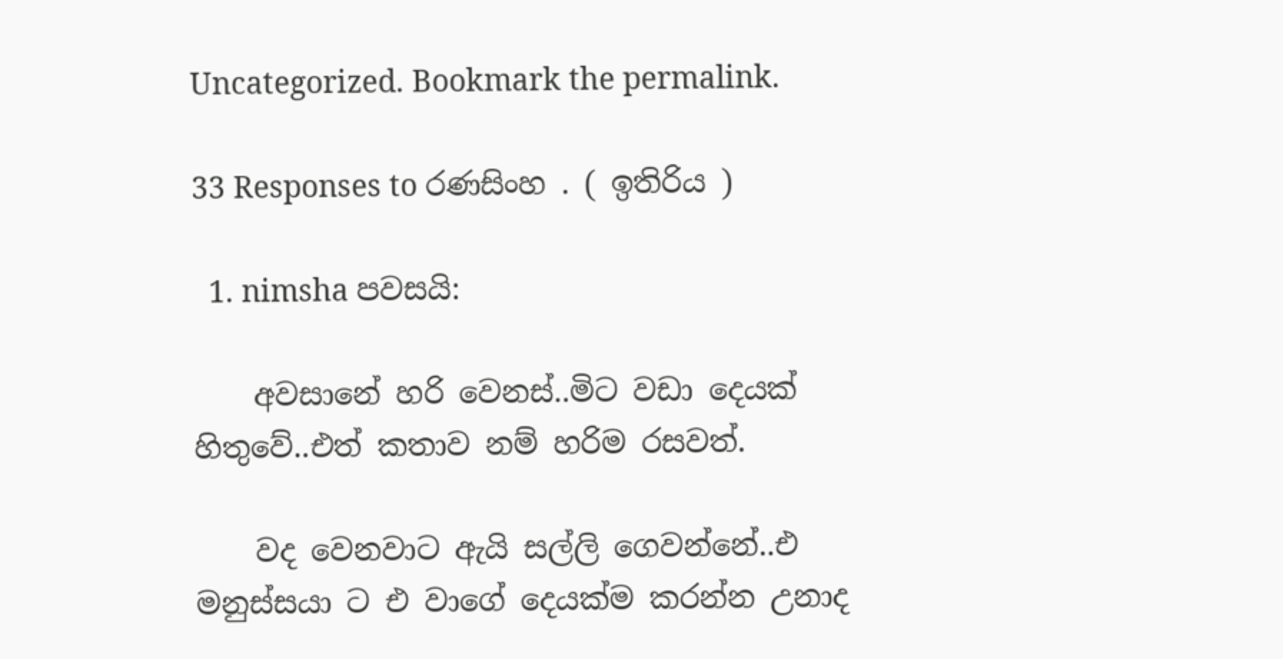Uncategorized. Bookmark the permalink.

33 Responses to රණසිංහ . ( ඉතිරිය )

  1. nimsha පවසයි:

    අවසානේ හරි වෙනස්..මිට වඩා දෙයක් හිතුවේ..එත් කතාව නම් හරිම රසවත්.

    වද වෙනවාට ඇයි සල්ලි ගෙවන්නේ..එ මනුස්සයා ට එ වාගේ දෙයක්ම කරන්න උනාද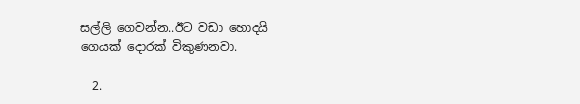සල්ලි ගෙවන්න..ඊට වඩා හොදයි ගෙයක් දොරක් විකුණනවා.

  2.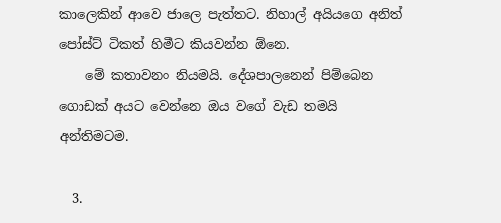කාලෙකින් ආවෙ ජාලෙ පැත්තට. නිහාල් අයියගෙ අනිත් පෝස්ට් ටිකත් හිමීට කියවන්න ඕනෙ.
    මේ කතාවනං නියමයි. දේශපාලනෙන් පිම්බෙන ගොඩක් අයට වෙන්නෙ ඔය වගේ වැඩ තමයි අන්තිමටම.

  3.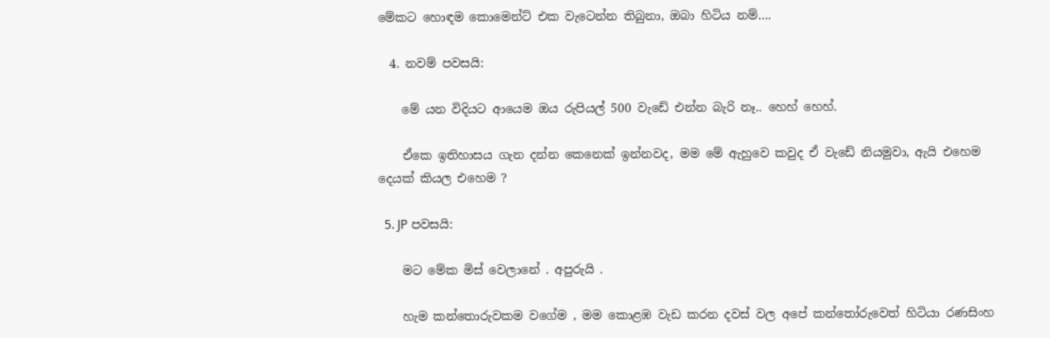මේකට හොඳම කොමෙන්ට් එක වැටෙන්න තිබුනා, ඔබා හිටිය නම්….

  4. නවම් පවසයි:

    මේ යන විදියට ආයෙම ඔය රුපියල් 500 වැඩේ එන්න බැරි නෑ.. හෙහ් හෙහ්.

    ඒකෙ ඉතිහාසය ගැන දන්න කෙනෙක් ඉන්නවද, මම මේ ඇහුවෙ කවුද ඒ වැඩේ නියමුවා, ඇයි එහෙම දෙයක් කියල එහෙම ?

  5. JP පවසයි:

    මට මේක මිස් වෙලානේ . අපුරුයි .

    හැම කන්තොරුවකම වගේම , මම කොළඹ වැඩ කරන දවස් වල අපේ කන්තෝරුවෙත් හිටියා රණසිංහ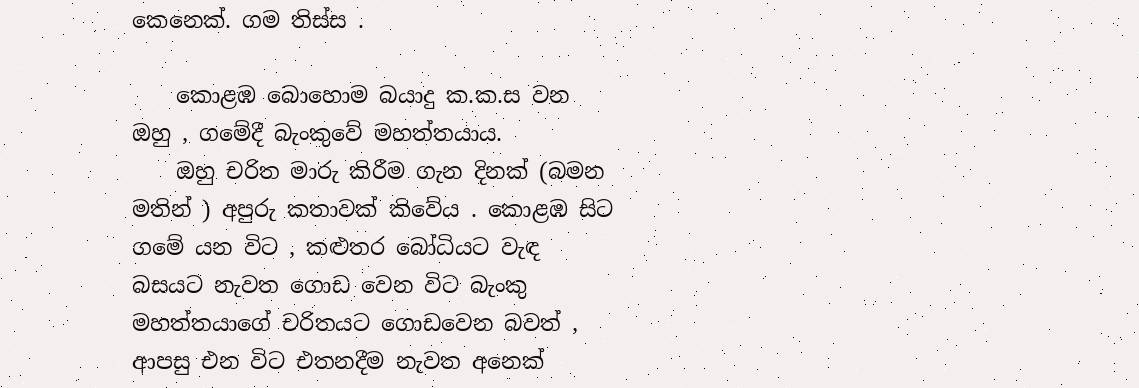කෙනෙක්. ගම තිස්ස .

    කොළඹ බොහොම බයාදු ක.ක.ස වන ඔහු , ගමේදී බැංකුවේ මහත්තයාය.
    ඔහු චරිත මාරු කිරීම ගැන දිනක් (බමන මතින් ) අපුරු කතාවක් කිවේය . කොළඹ සිට ගමේ යන විට , කළුතර බෝධියට වැඳ බසයට නැවත ගොඩ වෙන විට බැංකු මහත්තයාගේ චරිතයට ගොඩවෙන බවත් , ආපසු එන විට එතනදීම නැවත අනෙක්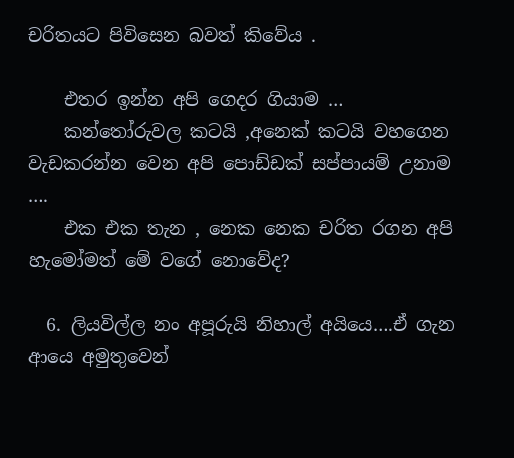චරිතයට පිවිසෙන බවත් කිවේය .

    එතර ඉන්න අපි ගෙදර ගියාම …
    කන්තෝරුවල කටයි ,අනෙක් කටයි වහගෙන වැඩකරන්න වෙන අපි පොඩ්ඩක් සප්පායම් උනාම ….
    එක එක තැන , නෙක නෙක චරිත රගන අපි හැමෝමත් මේ වගේ නොවේද?

  6. ලියවිල්ල නං අපූරුයි නිහාල් අයියෙ….ඒ ගැන ආයෙ අමුතුවෙන්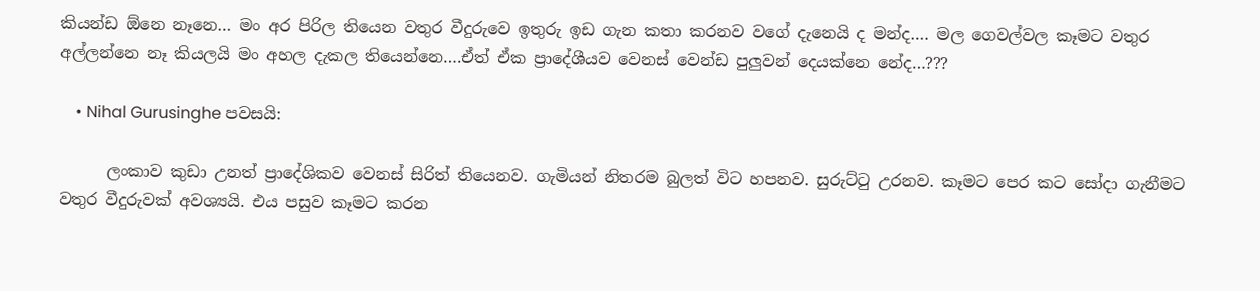කියන්ඩ ඕනෙ නෑනෙ… මං අර පිරිල තියෙන වතුර වීදුරුවෙ ඉතුරු ඉඩ ගැන කතා කරනව වගේ දැනෙයි ද මන්ද…. මල ගෙවල්වල කෑමට වතුර අල්ලන්නෙ නෑ කියලයි මං අහල දැකල තියෙන්නෙ….ඒත් ඒක ප්‍රාදේශීයව වෙනස් වෙන්ඩ පුලුවන් දෙයක්නෙ නේද…???

    • Nihal Gurusinghe පවසයි:

      ලංකාව කුඩා උනත් ප්‍රාදේශිකව වෙනස් සිරිත් තියෙනව. ගැමියන් නිතරම බුලත් විට හපනව. සුරුට්ටු උරනව. කෑමට පෙර කට සෝදා ගැනීමට වතුර වීදුරුවක් අවශ්‍යයි. එය පසුව කෑමට කරන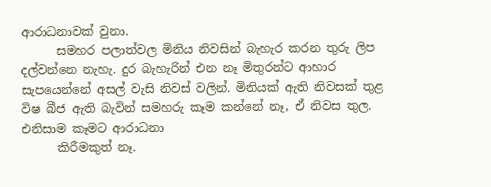ආරාධනාවක් වුනා.
      සමහර පලාත්වල මිනිය නිවසින් බැහැර කරන තුරු ලිප දල්වන්නෙ නැහැ. දුර බැහැරින් එන නෑ මිතුරන්ට ආහාර සැපයෙන්නේ අසල් වැසි නිවස් වලින්. මිනියක් ඇති නිවසක් තුළ විෂ බීජ ඇති බැවින් සමහරු කෑම කන්නේ නෑ, ඒ නිවස තුල. එනිසාම කෑමට ආරාධනා
      කිරීමකුත් නෑ.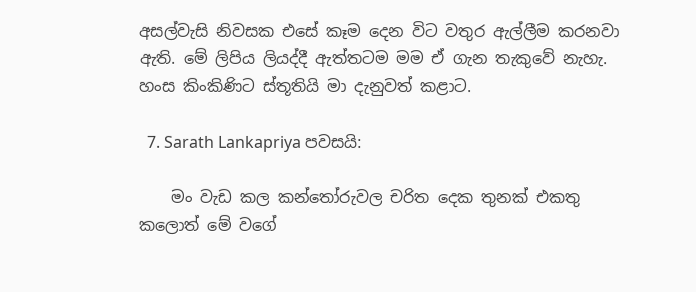අසල්වැසි නිවසක එසේ කෑම දෙන විට වතුර ඇල්ලීම කරනවා ඇති. මේ ලිපිය ලියද්දී ඇත්තටම මම ඒ ගැන තැකුවේ නැහැ. හංස කිංකිණිට ස්තූතියි මා දැනුවත් කළාට.

  7. Sarath Lankapriya පවසයි:

    මං වැඩ කල කන්තෝරුවල චරිත දෙක තුනක් එකතු කලොත් මේ වගේ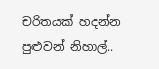චරිතයක් හදන්න පුළුවන් නිහාල්..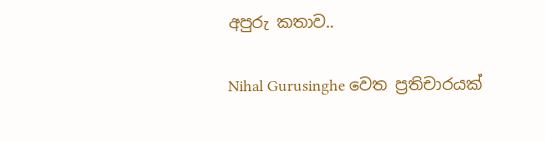අපුරු කතාව..

Nihal Gurusinghe වෙත ප්‍රතිචාරයක්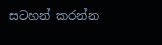සටහන් කරන්න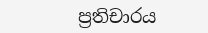ප්‍රතිචාරය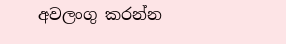අවලංගු කරන්න